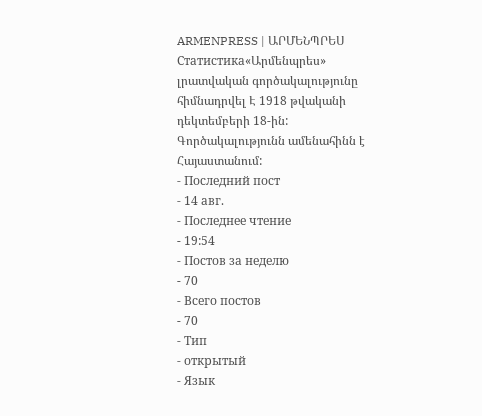ARMENPRESS | ԱՐՄԵՆՊՐԵՍ
Статистика«Արմենպրես» լրատվական գործակալությունը հիմնադրվել Է 1918 թվականի դեկտեմբերի 18-ին: Գործակալությունն ամենահինն է Հայաստանում:
- Последний пост
- 14 авг.
- Последнее чтение
- 19:54
- Постов за неделю
- 70
- Всего постов
- 70
- Тип
- открытый
- Язык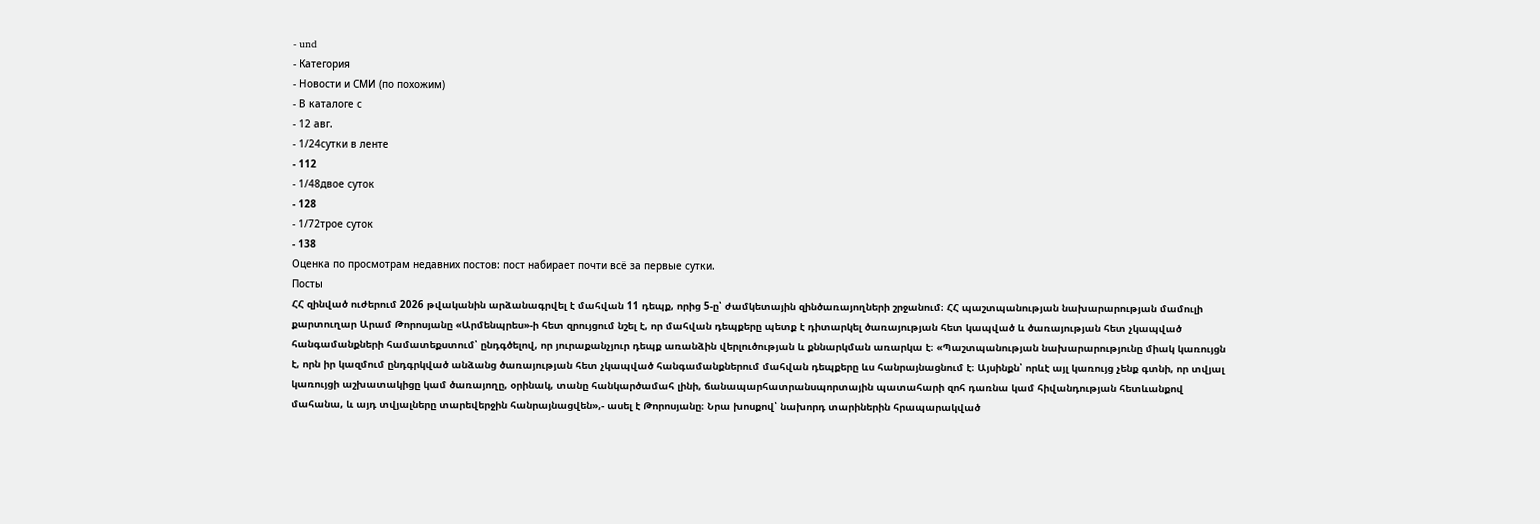- und
- Категория
- Новости и СМИ (по похожим)
- В каталоге с
- 12 авг.
- 1/24сутки в ленте
- 112
- 1/48двое суток
- 128
- 1/72трое суток
- 138
Оценка по просмотрам недавних постов: пост набирает почти всё за первые сутки.
Посты
ՀՀ զինված ուժերում 2026 թվականին արձանագրվել է մահվան 11 դեպք, որից 5-ը՝ ժամկետային զինծառայողների շրջանում։ ՀՀ պաշտպանության նախարարության մամուլի քարտուղար Արամ Թորոսյանը «Արմենպրես»-ի հետ զրույցում նշել է, որ մահվան դեպքերը պետք է դիտարկել ծառայության հետ կապված և ծառայության հետ չկապված հանգամանքների համատեքստում՝ ընդգծելով, որ յուրաքանչյուր դեպք առանձին վերլուծության և քննարկման առարկա է։ «Պաշտպանության նախարարությունը միակ կառույցն է, որն իր կազմում ընդգրկված անձանց ծառայության հետ չկապված հանգամանքներում մահվան դեպքերը ևս հանրայնացնում է։ Այսինքն՝ որևէ այլ կառույց չենք գտնի, որ տվյալ կառույցի աշխատակիցը կամ ծառայողը, օրինակ, տանը հանկարծամահ լինի, ճանապարհատրանսպորտային պատահարի զոհ դառնա կամ հիվանդության հետևանքով մահանա, և այդ տվյալները տարեվերջին հանրայնացվեն»,- ասել է Թորոսյանը։ Նրա խոսքով՝ նախորդ տարիներին հրապարակված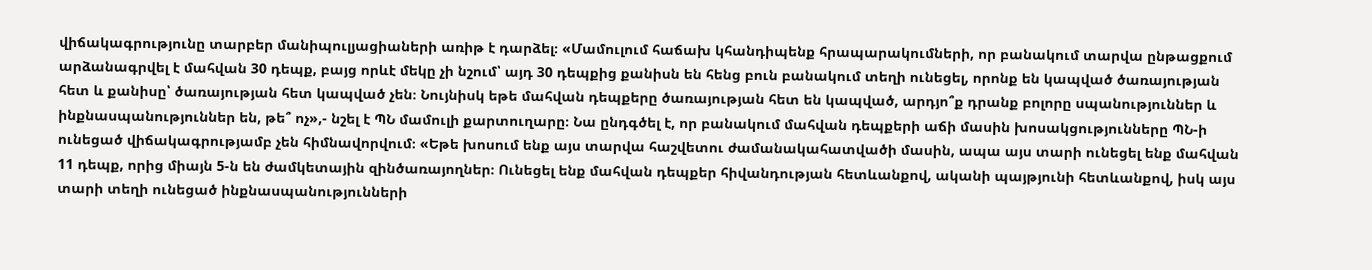վիճակագրությունը տարբեր մանիպուլյացիաների առիթ է դարձել։ «Մամուլում հաճախ կհանդիպենք հրապարակումների, որ բանակում տարվա ընթացքում արձանագրվել է մահվան 30 դեպք, բայց որևէ մեկը չի նշում՝ այդ 30 դեպքից քանիսն են հենց բուն բանակում տեղի ունեցել, որոնք են կապված ծառայության հետ և քանիսը՝ ծառայության հետ կապված չեն։ Նույնիսկ եթե մահվան դեպքերը ծառայության հետ են կապված, արդյո՞ք դրանք բոլորը սպանություններ և ինքնասպանություններ են, թե՞ ոչ»,- նշել է ՊՆ մամուլի քարտուղարը։ Նա ընդգծել է, որ բանակում մահվան դեպքերի աճի մասին խոսակցությունները ՊՆ-ի ունեցած վիճակագրությամբ չեն հիմնավորվում։ «Եթե խոսում ենք այս տարվա հաշվետու ժամանակահատվածի մասին, ապա այս տարի ունեցել ենք մահվան 11 դեպք, որից միայն 5-ն են ժամկետային զինծառայողներ։ Ունեցել ենք մահվան դեպքեր հիվանդության հետևանքով, ականի պայթյունի հետևանքով, իսկ այս տարի տեղի ունեցած ինքնասպանությունների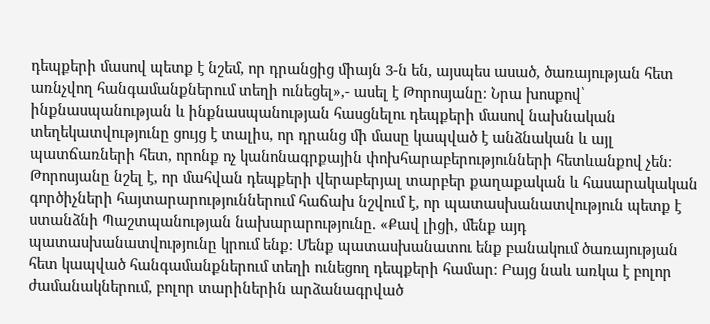դեպքերի մասով պետք է նշեմ, որ դրանցից միայն 3-ն են, այսպես ասած, ծառայության հետ առնչվող հանգամանքներում տեղի ունեցել»,- ասել է Թորոսյանը։ Նրա խոսքով՝ ինքնասպանության և ինքնասպանության հասցնելու դեպքերի մասով նախնական տեղեկատվությունը ցույց է տալիս, որ դրանց մի մասը կապված է անձնական և այլ պատճառների հետ, որոնք ոչ կանոնագրքային փոխհարաբերությունների հետևանքով չեն։ Թորոսյանը նշել է, որ մահվան դեպքերի վերաբերյալ տարբեր քաղաքական և հասարակական գործիչների հայտարարություններում հաճախ նշվում է, որ պատասխանատվություն պետք է ստանձնի Պաշտպանության նախարարությունը. «Քավ լիցի, մենք այդ պատասխանատվությունը կրում ենք։ Մենք պատասխանատու ենք բանակում ծառայության հետ կապված հանգամանքներում տեղի ունեցող դեպքերի համար։ Բայց նաև առկա է բոլոր ժամանակներում, բոլոր տարիներին արձանագրված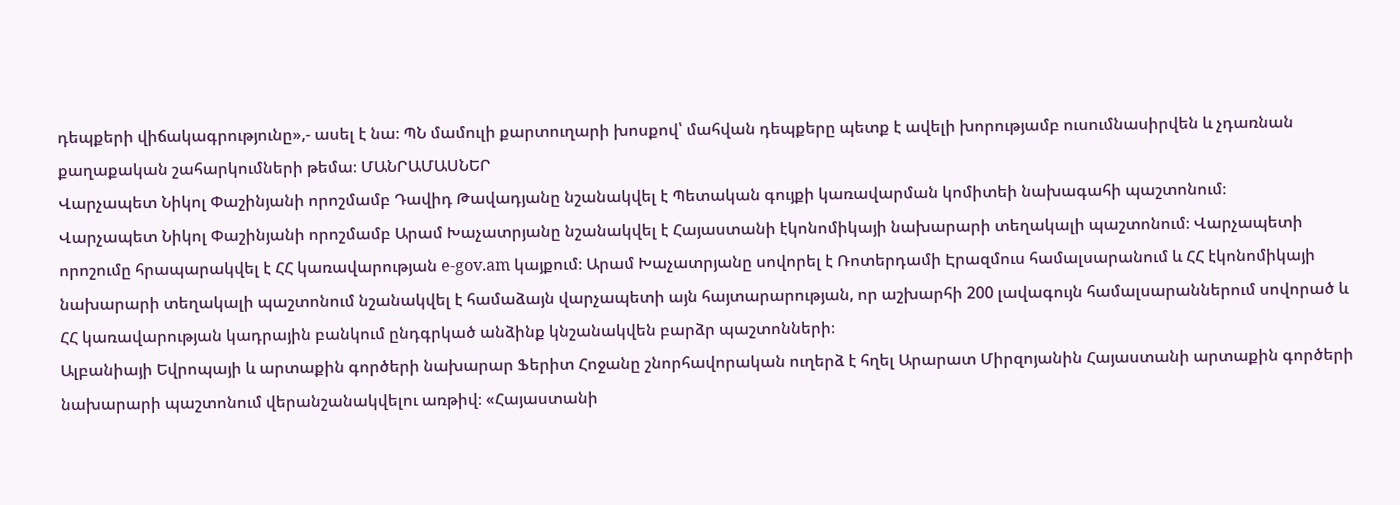դեպքերի վիճակագրությունը»,- ասել է նա։ ՊՆ մամուլի քարտուղարի խոսքով՝ մահվան դեպքերը պետք է ավելի խորությամբ ուսումնասիրվեն և չդառնան քաղաքական շահարկումների թեմա։ ՄԱՆՐԱՄԱՍՆԵՐ
Վարչապետ Նիկոլ Փաշինյանի որոշմամբ Դավիդ Թավադյանը նշանակվել է Պետական գույքի կառավարման կոմիտեի նախագահի պաշտոնում։
Վարչապետ Նիկոլ Փաշինյանի որոշմամբ Արամ Խաչատրյանը նշանակվել է Հայաստանի էկոնոմիկայի նախարարի տեղակալի պաշտոնում։ Վարչապետի որոշումը հրապարակվել է ՀՀ կառավարության e-gov.am կայքում։ Արամ Խաչատրյանը սովորել է Ռոտերդամի Էրազմուս համալսարանում և ՀՀ էկոնոմիկայի նախարարի տեղակալի պաշտոնում նշանակվել է համաձայն վարչապետի այն հայտարարության, որ աշխարհի 200 լավագույն համալսարաններում սովորած և ՀՀ կառավարության կադրային բանկում ընդգրկած անձինք կնշանակվեն բարձր պաշտոնների։
Ալբանիայի Եվրոպայի և արտաքին գործերի նախարար Ֆերիտ Հոջանը շնորհավորական ուղերձ է հղել Արարատ Միրզոյանին Հայաստանի արտաքին գործերի նախարարի պաշտոնում վերանշանակվելու առթիվ։ «Հայաստանի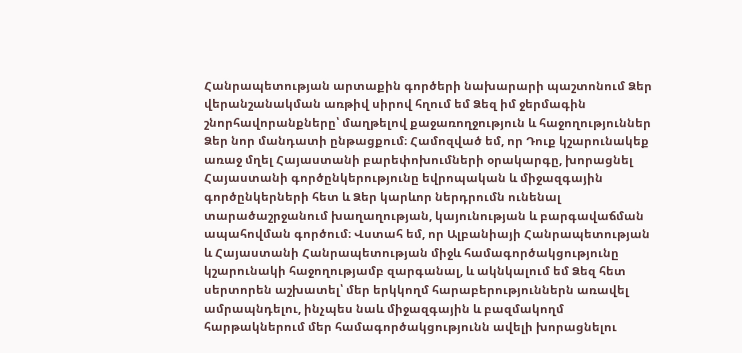Հանրապետության արտաքին գործերի նախարարի պաշտոնում Ձեր վերանշանակման առթիվ սիրով հղում եմ Ձեզ իմ ջերմագին շնորհավորանքները՝ մաղթելով քաջառողջություն և հաջողություններ Ձեր նոր մանդատի ընթացքում։ Համոզված եմ, որ Դուք կշարունակեք առաջ մղել Հայաստանի բարեփոխումների օրակարգը, խորացնել Հայաստանի գործընկերությունը եվրոպական և միջազգային գործընկերների հետ և Ձեր կարևոր ներդրումն ունենալ տարածաշրջանում խաղաղության, կայունության և բարգավաճման ապահովման գործում։ Վստահ եմ, որ Ալբանիայի Հանրապետության և Հայաստանի Հանրապետության միջև համագործակցությունը կշարունակի հաջողությամբ զարգանալ, և ակնկալում եմ Ձեզ հետ սերտորեն աշխատել՝ մեր երկկողմ հարաբերություններն առավել ամրապնդելու, ինչպես նաև միջազգային և բազմակողմ հարթակներում մեր համագործակցությունն ավելի խորացնելու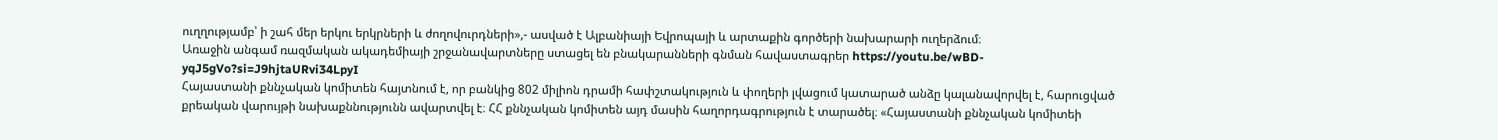ուղղությամբ՝ ի շահ մեր երկու երկրների և ժողովուրդների»,- ասված է Ալբանիայի Եվրոպայի և արտաքին գործերի նախարարի ուղերձում։
Առաջին անգամ ռազմական ակադեմիայի շրջանավարտները ստացել են բնակարանների գնման հավաստագրեր https://youtu.be/wBD-yqJ5gVo?si=J9hjtaURvi34LpyI
Հայաստանի քննչական կոմիտեն հայտնում է, որ բանկից 802 միլիոն դրամի հափշտակություն և փողերի լվացում կատարած անձը կալանավորվել է, հարուցված քրեական վարույթի նախաքննությունն ավարտվել է։ ՀՀ քննչական կոմիտեն այդ մասին հաղորդագրություն է տարածել։ «Հայաստանի քննչական կոմիտեի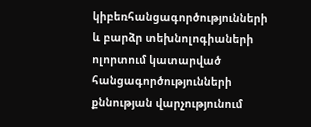կիբեռհանցագործությունների և բարձր տեխնոլոգիաների ոլորտում կատարված հանցագործությունների քննության վարչությունում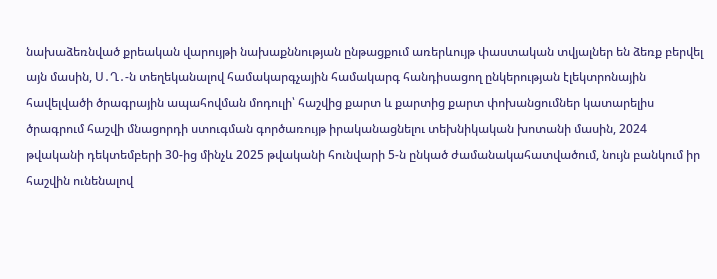նախաձեռնված քրեական վարույթի նախաքննության ընթացքում առերևույթ փաստական տվյալներ են ձեռք բերվել այն մասին, Ս․Ղ․-ն տեղեկանալով համակարգչային համակարգ հանդիսացող ընկերության էլեկտրոնային հավելվածի ծրագրային ապահովման մոդուլի՝ հաշվից քարտ և քարտից քարտ փոխանցումներ կատարելիս ծրագրում հաշվի մնացորդի ստուգման գործառույթ իրականացնելու տեխնիկական խոտանի մասին, 2024 թվականի դեկտեմբերի 30-ից մինչև 2025 թվականի հունվարի 5-ն ընկած ժամանակահատվածում, նույն բանկում իր հաշվին ունենալով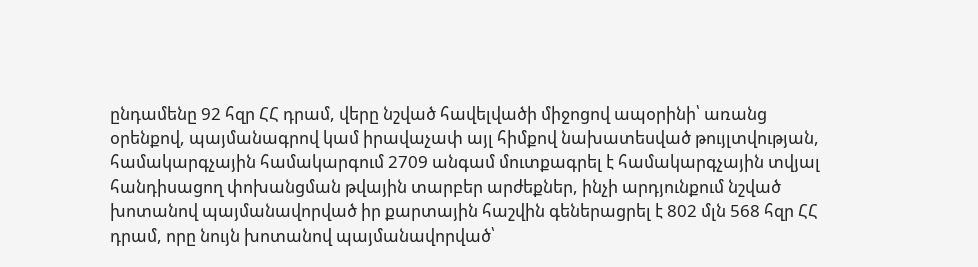ընդամենը 92 հզր ՀՀ դրամ, վերը նշված հավելվածի միջոցով ապօրինի՝ առանց օրենքով, պայմանագրով կամ իրավաչափ այլ հիմքով նախատեսված թույլտվության, համակարգչային համակարգում 2709 անգամ մուտքագրել է համակարգչային տվյալ հանդիսացող փոխանցման թվային տարբեր արժեքներ, ինչի արդյունքում նշված խոտանով պայմանավորված իր քարտային հաշվին գեներացրել է 802 մլն 568 հզր ՀՀ դրամ, որը նույն խոտանով պայմանավորված՝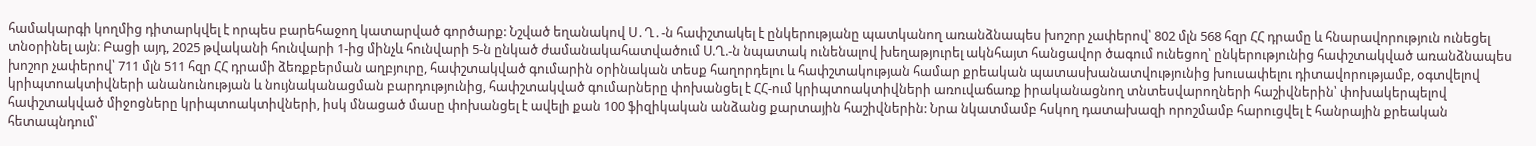համակարգի կողմից դիտարկվել է որպես բարեհաջող կատարված գործարք: Նշված եղանակով Ս․Ղ․-ն հափշտակել է ընկերությանը պատկանող առանձնապես խոշոր չափերով՝ 802 մլն 568 հզր ՀՀ դրամը և հնարավորություն ունեցել տնօրինել այն։ Բացի այդ, 2025 թվականի հունվարի 1-ից մինչև հունվարի 5-ն ընկած ժամանակահատվածում Ս.Ղ.-ն նպատակ ունենալով խեղաթյուրել ակնհայտ հանցավոր ծագում ունեցող՝ ընկերությունից հափշտակված առանձնապես խոշոր չափերով՝ 711 մլն 511 հզր ՀՀ դրամի ձեռքբերման աղբյուրը, հափշտակված գումարին օրինական տեսք հաղորդելու և հափշտակության համար քրեական պատասխանատվությունից խուսափելու դիտավորությամբ, օգտվելով կրիպտոակտիվների անանունության և նույնականացման բարդությունից, հափշտակված գումարները փոխանցել է ՀՀ-ում կրիպտոակտիվների առուվաճառք իրականացնող տնտեսվարողների հաշիվներին՝ փոխակերպելով հափշտակված միջոցները կրիպտոակտիվների, իսկ մնացած մասը փոխանցել է ավելի քան 100 ֆիզիկական անձանց քարտային հաշիվներին: Նրա նկատմամբ հսկող դատախազի որոշմամբ հարուցվել է հանրային քրեական հետապնդում՝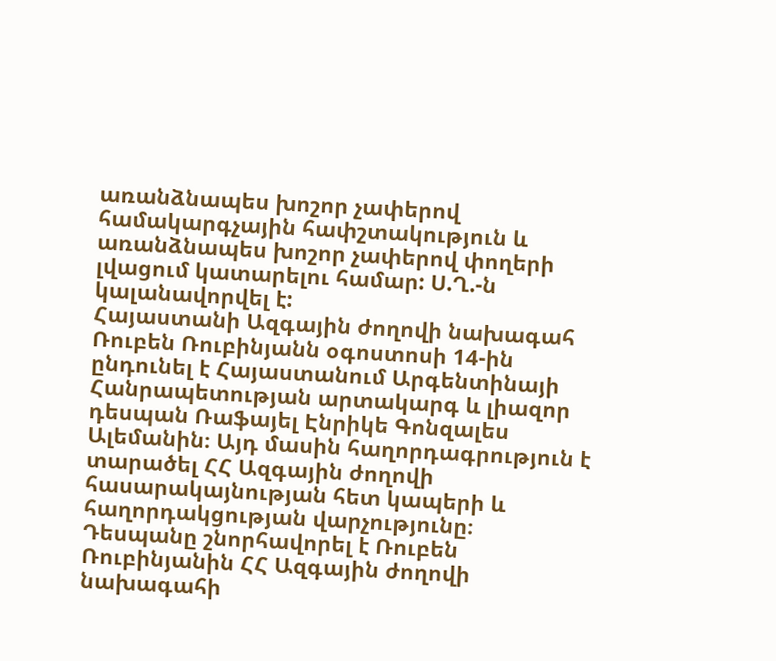առանձնապես խոշոր չափերով համակարգչային հափշտակություն և առանձնապես խոշոր չափերով փողերի լվացում կատարելու համար: Ս.Ղ.-ն կալանավորվել է:
Հայաստանի Ազգային ժողովի նախագահ Ռուբեն Ռուբինյանն օգոստոսի 14-ին ընդունել է Հայաստանում Արգենտինայի Հանրապետության արտակարգ և լիազոր դեսպան Ռաֆայել Էնրիկե Գոնզալես Ալեմանին։ Այդ մասին հաղորդագրություն է տարածել ՀՀ Ազգային ժողովի հասարակայնության հետ կապերի և հաղորդակցության վարչությունը։ Դեսպանը շնորհավորել է Ռուբեն Ռուբինյանին ՀՀ Ազգային ժողովի նախագահի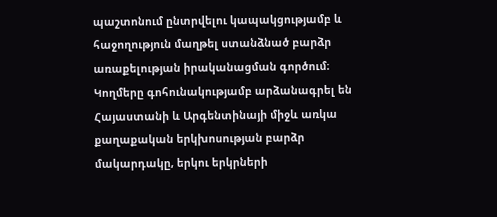պաշտոնում ընտրվելու կապակցությամբ և հաջողություն մաղթել ստանձնած բարձր առաքելության իրականացման գործում։ Կողմերը գոհունակությամբ արձանագրել են Հայաստանի և Արգենտինայի միջև առկա քաղաքական երկխոսության բարձր մակարդակը, երկու երկրների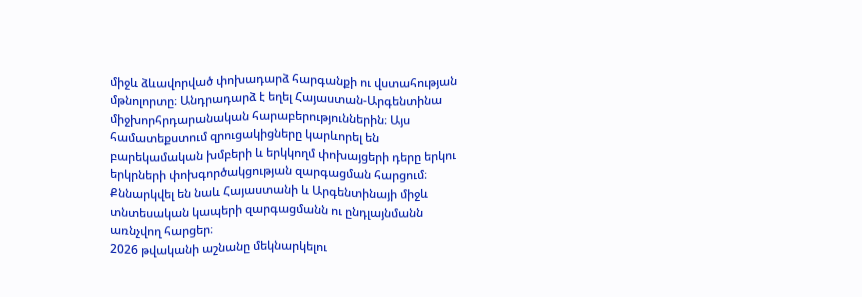միջև ձևավորված փոխադարձ հարգանքի ու վստահության մթնոլորտը։ Անդրադարձ է եղել Հայաստան-Արգենտինա միջխորհրդարանական հարաբերություններին։ Այս համատեքստում զրուցակիցները կարևորել են բարեկամական խմբերի և երկկողմ փոխայցերի դերը երկու երկրների փոխգործակցության զարգացման հարցում։ Քննարկվել են նաև Հայաստանի և Արգենտինայի միջև տնտեսական կապերի զարգացմանն ու ընդլայնմանն առնչվող հարցեր։
2026 թվականի աշնանը մեկնարկելու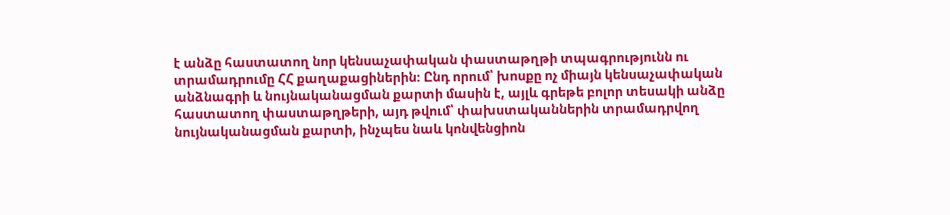է անձը հաստատող նոր կենսաչափական փաստաթղթի տպագրությունն ու տրամադրումը ՀՀ քաղաքացիներին։ Ընդ որում՝ խոսքը ոչ միայն կենսաչափական անձնագրի և նույնականացման քարտի մասին է, այլև գրեթե բոլոր տեսակի անձը հաստատող փաստաթղթերի, այդ թվում՝ փախստականներին տրամադրվող նույնականացման քարտի, ինչպես նաև կոնվենցիոն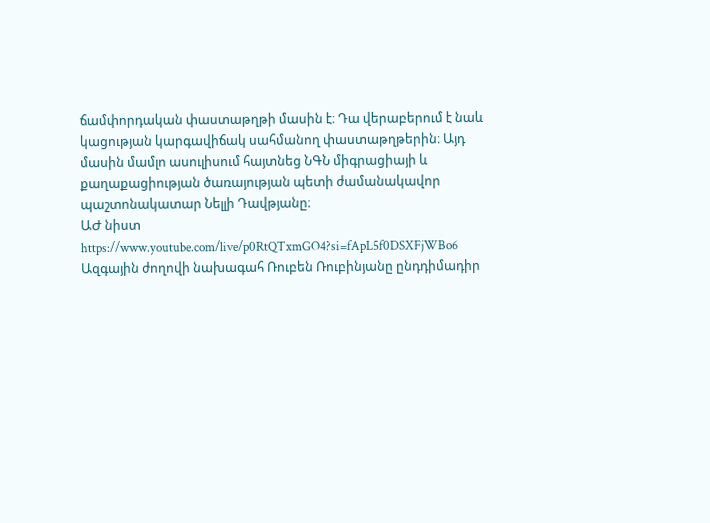ճամփորդական փաստաթղթի մասին է։ Դա վերաբերում է նաև կացության կարգավիճակ սահմանող փաստաթղթերին։ Այդ մասին մամլո ասուլիսում հայտնեց ՆԳՆ միգրացիայի և քաղաքացիության ծառայության պետի ժամանակավոր պաշտոնակատար Նելլի Դավթյանը։
ԱԺ նիստ https://www.youtube.com/live/p0RtQTxmGO4?si=fApL5f0DSXFjWBo6
Ազգային ժողովի նախագահ Ռուբեն Ռուբինյանը ընդդիմադիր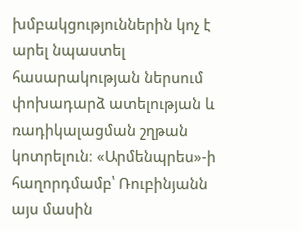խմբակցություններին կոչ է արել նպաստել հասարակության ներսում փոխադարձ ատելության և ռադիկալացման շղթան կոտրելուն։ «Արմենպրես»-ի հաղորդմամբ՝ Ռուբինյանն այս մասին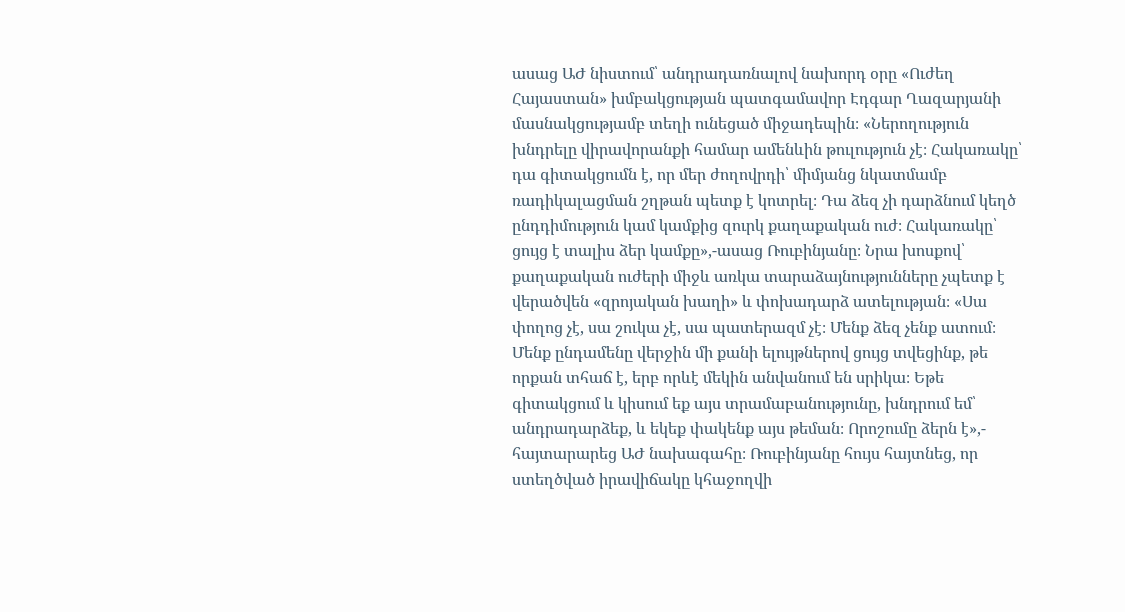ասաց ԱԺ նիստում՝ անդրադառնալով նախորդ օրը «Ուժեղ Հայաստան» խմբակցության պատգամավոր Էդգար Ղազարյանի մասնակցությամբ տեղի ունեցած միջադեպին։ «Ներողություն խնդրելը վիրավորանքի համար ամենևին թուլություն չէ։ Հակառակը՝ դա գիտակցումն է, որ մեր ժողովրդի՝ միմյանց նկատմամբ ռադիկալացման շղթան պետք է կոտրել։ Դա ձեզ չի դարձնում կեղծ ընդդիմություն կամ կամքից զուրկ քաղաքական ուժ։ Հակառակը՝ ցույց է տալիս ձեր կամքը»,-ասաց Ռուբինյանը։ Նրա խոսքով՝ քաղաքական ուժերի միջև առկա տարաձայնությունները չպետք է վերածվեն «զրոյական խաղի» և փոխադարձ ատելության։ «Սա փողոց չէ, սա շուկա չէ, սա պատերազմ չէ։ Մենք ձեզ չենք ատում։ Մենք ընդամենը վերջին մի քանի ելույթներով ցույց տվեցինք, թե որքան տհաճ է, երբ որևէ մեկին անվանում են սրիկա։ Եթե գիտակցում և կիսում եք այս տրամաբանությունը, խնդրում եմ՝ անդրադարձեք, և եկեք փակենք այս թեման։ Որոշումը ձերն է»,- հայտարարեց ԱԺ նախագահը։ Ռուբինյանը հույս հայտնեց, որ ստեղծված իրավիճակը կհաջողվի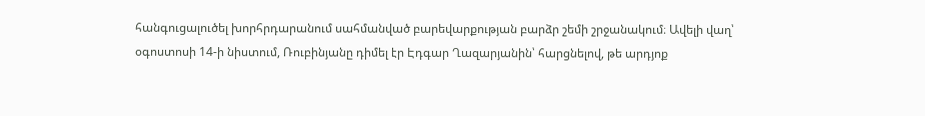հանգուցալուծել խորհրդարանում սահմանված բարեվարքության բարձր շեմի շրջանակում։ Ավելի վաղ՝ օգոստոսի 14-ի նիստում, Ռուբինյանը դիմել էր Էդգար Ղազարյանին՝ հարցնելով, թե արդյոք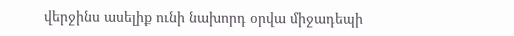վերջինս ասելիք ունի նախորդ օրվա միջադեպի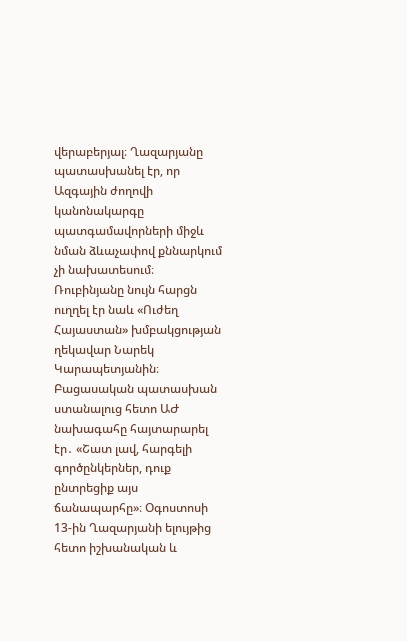վերաբերյալ։ Ղազարյանը պատասխանել էր, որ Ազգային ժողովի կանոնակարգը պատգամավորների միջև նման ձևաչափով քննարկում չի նախատեսում։ Ռուբինյանը նույն հարցն ուղղել էր նաև «Ուժեղ Հայաստան» խմբակցության ղեկավար Նարեկ Կարապետյանին։ Բացասական պատասխան ստանալուց հետո ԱԺ նախագահը հայտարարել էր․ «Շատ լավ, հարգելի գործընկերներ, դուք ընտրեցիք այս ճանապարհը»։ Օգոստոսի 13-ին Ղազարյանի ելույթից հետո իշխանական և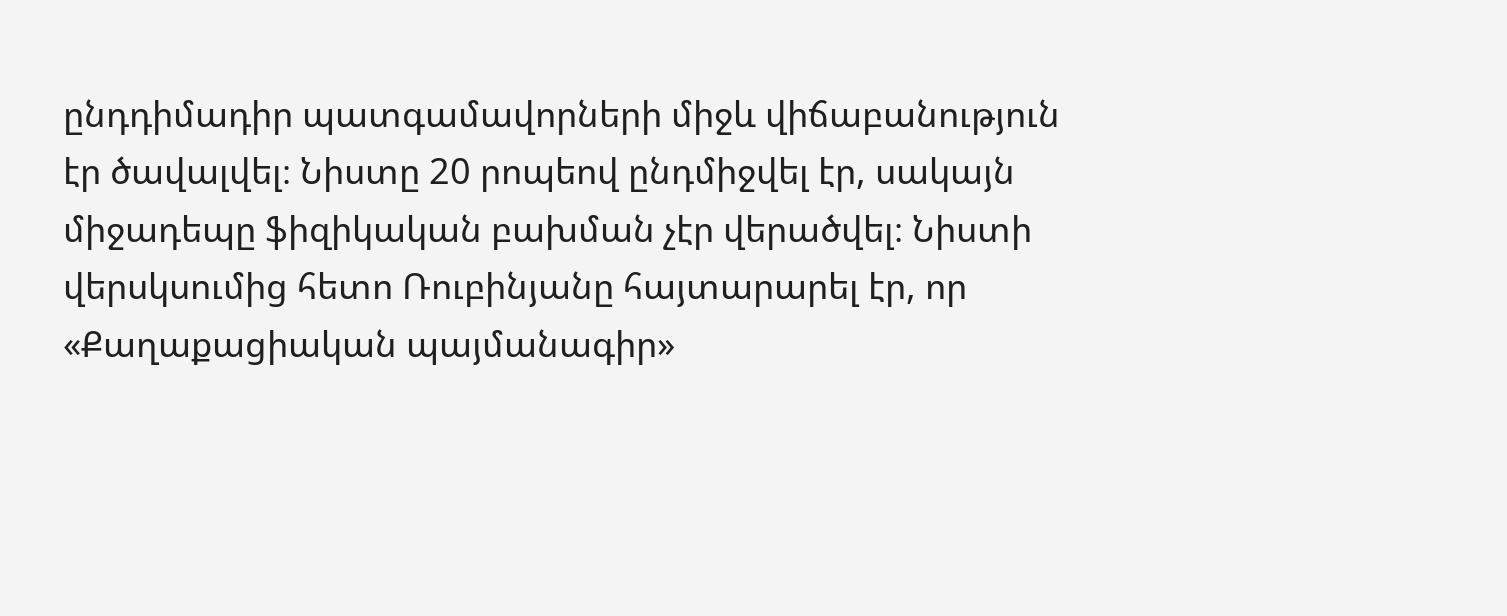ընդդիմադիր պատգամավորների միջև վիճաբանություն էր ծավալվել։ Նիստը 20 րոպեով ընդմիջվել էր, սակայն միջադեպը ֆիզիկական բախման չէր վերածվել։ Նիստի վերսկսումից հետո Ռուբինյանը հայտարարել էր, որ «Քաղաքացիական պայմանագիր»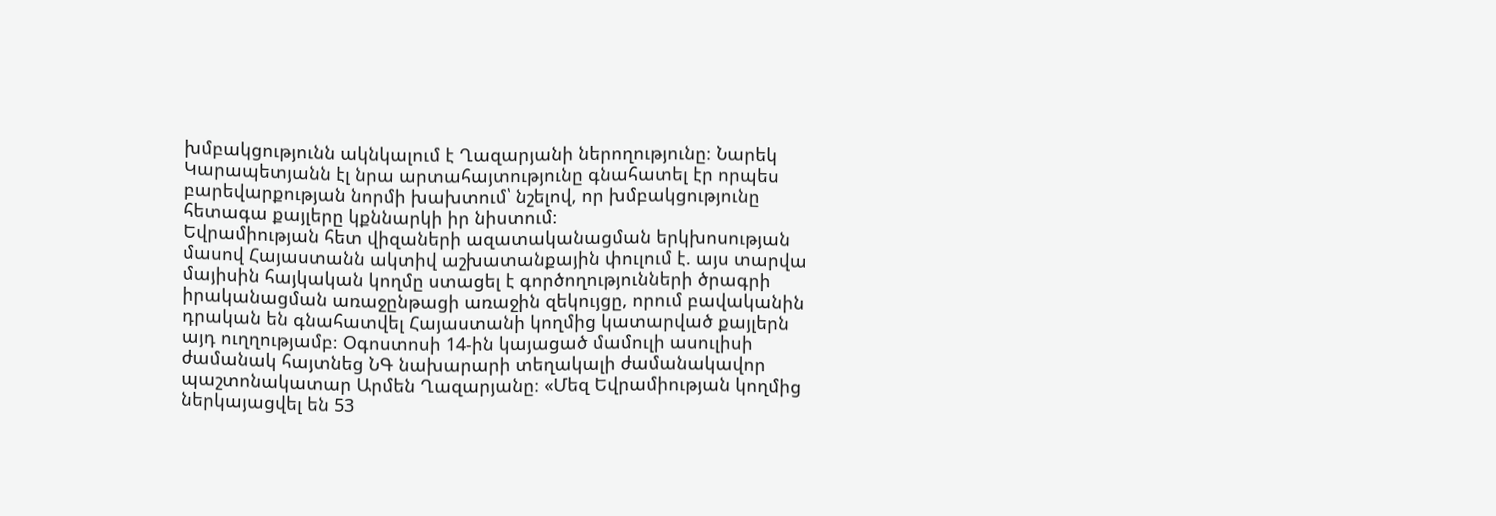խմբակցությունն ակնկալում է Ղազարյանի ներողությունը։ Նարեկ Կարապետյանն էլ նրա արտահայտությունը գնահատել էր որպես բարեվարքության նորմի խախտում՝ նշելով, որ խմբակցությունը հետագա քայլերը կքննարկի իր նիստում։
Եվրամիության հետ վիզաների ազատականացման երկխոսության մասով Հայաստանն ակտիվ աշխատանքային փուլում է. այս տարվա մայիսին հայկական կողմը ստացել է գործողությունների ծրագրի իրականացման առաջընթացի առաջին զեկույցը, որում բավականին դրական են գնահատվել Հայաստանի կողմից կատարված քայլերն այդ ուղղությամբ։ Օգոստոսի 14-ին կայացած մամուլի ասուլիսի ժամանակ հայտնեց ՆԳ նախարարի տեղակալի ժամանակավոր պաշտոնակատար Արմեն Ղազարյանը։ «Մեզ Եվրամիության կողմից ներկայացվել են 53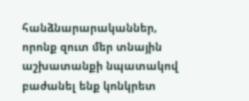հանձնարարականներ, որոնք զուտ մեր տնային աշխատանքի նպատակով բաժանել ենք կոնկրետ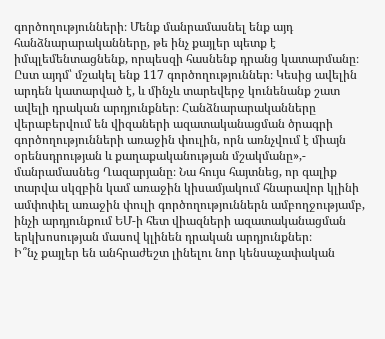գործողությունների։ Մենք մանրամասնել ենք այդ հանձնարարականները, թե ինչ քայլեր պետք է իմպլեմենտացնենք, որպեսզի հասնենք դրանց կատարմանը։ Ըստ այդմ՝ մշակել ենք 117 գործողություններ։ Կեսից ավելին արդեն կատարված է, և մինչև տարեվերջ կունենանք շատ ավելի դրական արդյունքներ։ Հանձնարարականները վերաբերվում են վիզաների ազատականացման ծրագրի գործողությունների առաջին փուլին, որն առնչվում է միայն օրենսդրության և քաղաքականության մշակմանը»,- մանրամասնեց Ղազարյանը։ Նա հույս հայտնեց, որ գալիք տարվա սկզբին կամ առաջին կիսամյակում հնարավոր կլինի ամփոփել առաջին փուլի գործողություններն ամբողջությամբ, ինչի արդյունքում ԵՄ-ի հետ վիազների ազատականացման երկխոսության մասով կլինեն դրական արդյունքներ։
Ի՞նչ քայլեր են անհրաժեշտ լինելու նոր կենսաչափական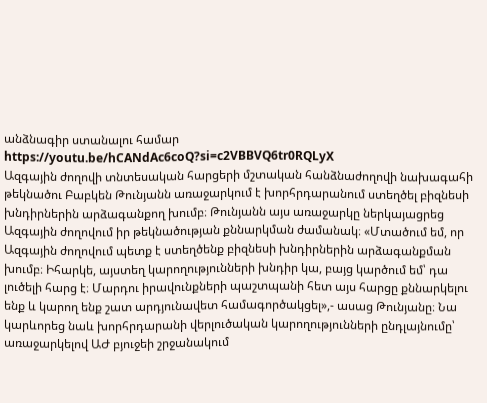անձնագիր ստանալու համար https://youtu.be/hCANdAc6coQ?si=c2VBBVQ6tr0RQLyX
Ազգային ժողովի տնտեսական հարցերի մշտական հանձնաժողովի նախագահի թեկնածու Բաբկեն Թունյանն առաջարկում է խորհրդարանում ստեղծել բիզնեսի խնդիրներին արձագանքող խումբ։ Թունյանն այս առաջարկը ներկայացրեց Ազգային ժողովում իր թեկնածության քննարկման ժամանակ։ «Մտածում եմ, որ Ազգային ժողովում պետք է ստեղծենք բիզնեսի խնդիրներին արձագանքման խումբ։ Իհարկե, այստեղ կարողությունների խնդիր կա, բայց կարծում եմ՝ դա լուծելի հարց է։ Մարդու իրավունքների պաշտպանի հետ այս հարցը քննարկելու ենք և կարող ենք շատ արդյունավետ համագործակցել»,- ասաց Թունյանը։ Նա կարևորեց նաև խորհրդարանի վերլուծական կարողությունների ընդլայնումը՝ առաջարկելով ԱԺ բյուջեի շրջանակում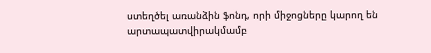ստեղծել առանձին ֆոնդ, որի միջոցները կարող են արտապատվիրակմամբ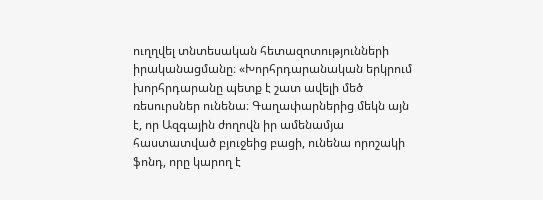ուղղվել տնտեսական հետազոտությունների իրականացմանը։ «Խորհրդարանական երկրում խորհրդարանը պետք է շատ ավելի մեծ ռեսուրսներ ունենա։ Գաղափարներից մեկն այն է, որ Ազգային ժողովն իր ամենամյա հաստատված բյուջեից բացի, ունենա որոշակի ֆոնդ, որը կարող է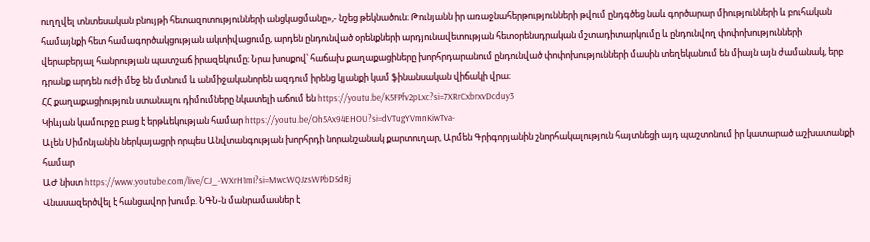ուղղվել տնտեսական բնույթի հետազոտությունների անցկացմանը»,- նշեց թեկնածուն։ Թունյանն իր առաջնահերթությունների թվում ընդգծեց նաև գործարար միությունների և բուհական համայնքի հետ համագործակցության ակտիվացումը, արդեն ընդունված օրենքների արդյունավետության հետօրենսդրական մշտադիտարկումը և ընդունվող փոփոխությունների վերաբերյալ հանրության պատշաճ իրազեկումը։ Նրա խոսքով՝ հաճախ քաղաքացիները խորհրդարանում ընդունված փոփոխությունների մասին տեղեկանում են միայն այն ժամանակ, երբ դրանք արդեն ուժի մեջ են մտնում և անմիջականորեն ազդում իրենց կյանքի կամ ֆինանսական վիճակի վրա։
ՀՀ քաղաքացիություն ստանալու դիմումները նկատելի աճում են https://youtu.be/K5FPfv2pLxc?si=7XRrCxbrxvDcduy3
Կիևյան կամուրջը բաց է երթևեկության համար https://youtu.be/Oh5Ax94EHOU?si=dVTugYVmnKiwTva-
Ալեն Սիմոնյանին ներկայացրի որպես Անվտանգության խորհրդի նորանշանակ քարտուղար, Արմեն Գրիգորյանին շնորհակալություն հայտնեցի այդ պաշտոնում իր կատարած աշխատանքի համար
ԱԺ նիստ https://www.youtube.com/live/CJ_-WXrH1mI?si=MwcWQJzsWPbDSdRj
Վնասազերծվել է հանցավոր խումբ. ՆԳՆ-ն մանրամասներ է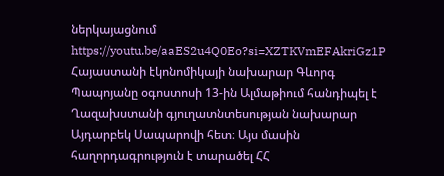ներկայացնում https://youtu.be/aaES2u4Q0Eo?si=XZTKVmEFAkriGz1P
Հայաստանի էկոնոմիկայի նախարար Գևորգ Պապոյանը օգոստոսի 13-ին Ալմաթիում հանդիպել է Ղազախստանի գյուղատնտեսության նախարար Այդարբեկ Սապարովի հետ։ Այս մասին հաղորդագրություն է տարածել ՀՀ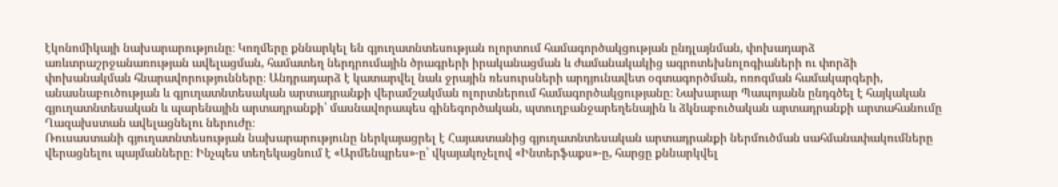էկոնոմիկայի նախարարությունը։ Կողմերը քննարկել են գյուղատնտեսության ոլորտում համագործակցության ընդլայնման, փոխադարձ առևտրաշրջանառության ավելացման, համատեղ ներդրումային ծրագրերի իրականացման և ժամանակակից ագրոտեխնոլոգիաների ու փորձի փոխանակման հնարավորությունները։ Անդրադարձ է կատարվել նաև ջրային ռեսուրսների արդյունավետ օգտագործման, ոռոգման համակարգերի, անասնաբուծության և գյուղատնտեսական արտադրանքի վերամշակման ոլորտներում համագործակցությանը։ Նախարար Պապոյանն ընդգծել է հայկական գյուղատնտեսական և պարենային արտադրանքի՝ մասնավորապես գինեգործական, պտուղբանջարեղենային և ձկնաբուծական արտադրանքի արտահանումը Ղազախստան ավելացնելու ներուժը։
Ռուսաստանի գյուղատնտեսության նախարարությունը ներկայացրել է Հայաստանից գյուղատնտեսական արտադրանքի ներմուծման սահմանափակումները վերացնելու պայմանները։ Ինչպես տեղեկացնում է «Արմենպրես»-ը՝ վկայակոչելով «Ինտերֆաքս»-ը, հարցը քննարկվել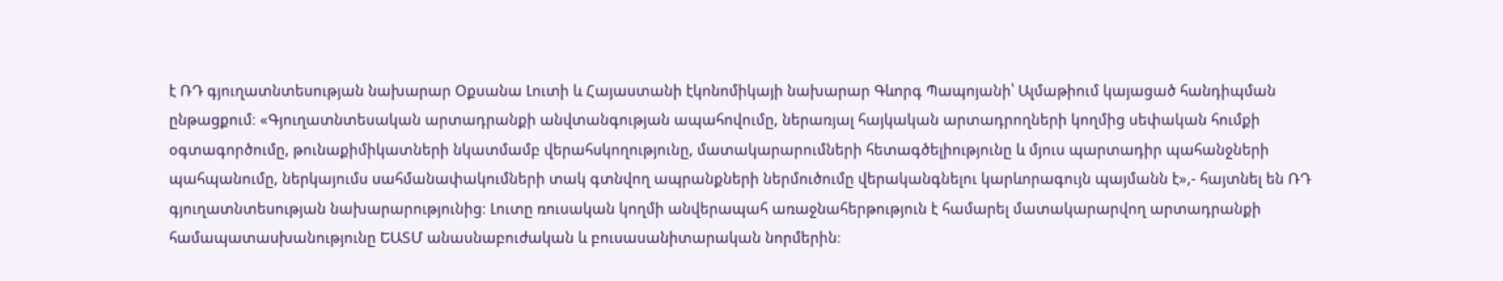է ՌԴ գյուղատնտեսության նախարար Օքսանա Լուտի և Հայաստանի էկոնոմիկայի նախարար Գևորգ Պապոյանի՝ Ալմաթիում կայացած հանդիպման ընթացքում։ «Գյուղատնտեսական արտադրանքի անվտանգության ապահովումը, ներառյալ հայկական արտադրողների կողմից սեփական հումքի օգտագործումը, թունաքիմիկատների նկատմամբ վերահսկողությունը, մատակարարումների հետագծելիությունը և մյուս պարտադիր պահանջների պահպանումը, ներկայումս սահմանափակումների տակ գտնվող ապրանքների ներմուծումը վերականգնելու կարևորագույն պայմանն է»,- հայտնել են ՌԴ գյուղատնտեսության նախարարությունից։ Լուտը ռուսական կողմի անվերապահ առաջնահերթություն է համարել մատակարարվող արտադրանքի համապատասխանությունը ԵԱՏՄ անասնաբուժական և բուսասանիտարական նորմերին։